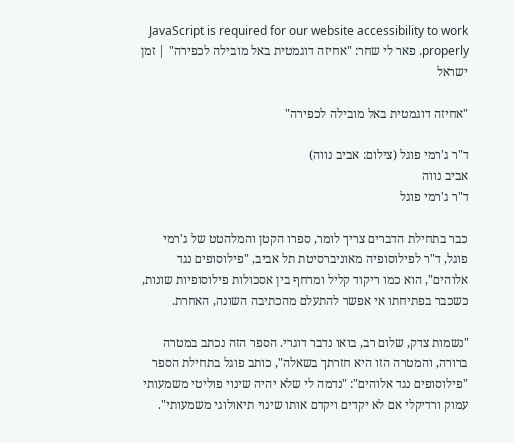JavaScript is required for our website accessibility to work properly. פאר לי שחר: "אחיזה דוגמטית באל מובילה לכפירה" | זמן ישראל

"אחיזה דוגמטית באל מובילה לכפירה"

ד"ר ג'רמי פוגל (צילום: אביב נווה)
אביב נווה
ד"ר ג'רמי פוגל

כבר בתחילת הדברים צריך לומר, ספרו הקטן והמלהטט של ג'רמי פוגל, ד"ר לפילוסופיה מאוניברסיטת תל אביב, "פילוסופים נגד אלוהים", הוא כמו ריקוד קליל ומרחף בין אסכולות פילוסופיות שונות, כשכבר בפתיחתו אי אפשר להתעלם מהכתיבה השונה, האחרת.

"נשמות צדק, שלום רב, בואו נדבר דוגרי. הספר הזה נכתב במטרה ברורה, והמטרה הזו היא חזרתך בשאלה", כותב פוגל בתחילת הספר "פילוסופים נגד אלוהים": "נדמה לי שלא יהיה שינוי פוליטי משמעותי עמוק ורדיקלי אם לא יקדים ויקדם אותו שינוי תיאולוגי משמעותי".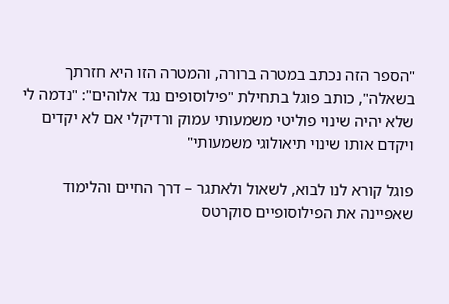"הספר הזה נכתב במטרה ברורה, והמטרה הזו היא חזרתך בשאלה", כותב פוגל בתחילת "פילוסופים נגד אלוהים": "נדמה לי שלא יהיה שינוי פוליטי משמעותי עמוק ורדיקלי אם לא יקדים ויקדם אותו שינוי תיאולוגי משמעותי"

פוגל קורא לנו לבוא, לשאול ולאתגר – דרך החיים והלימוד שאפיינה את הפילוסופיים סוקרטס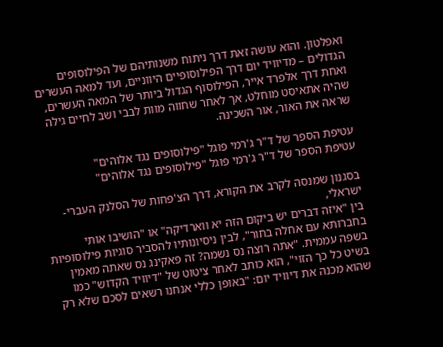ואפלטון. והוא עושה זאת דרך ניתוח משנותיהם של הפילוסופים הגדולים – מדיוויד יום דרך הפילוסופיים היווניים, ועד למאה העשרים ואחת דרך אלפרד אייר, הפילוסוף הגדול ביותר של המאה העשרים, שהיה אתאיסט מוחלט, אך לאחר שחווה מוות לבבי ושב לחיים גילה שראה את האור, אור השכינה.

עטיפת הספר של ד"ר ג'רמי פוגל "פילוסופים נגד אלוהים"
עטיפת הספר של ד"ר ג'רמי פוגל "פילוסופים נגד אלוהים"

בסגנון שמנסה לקרב את הקורא, דרך הצ'פחות של הסלנק העברי-ישראלי,
בין "איזה דברים יש ביקום הזה יא ווארדיקה" או "הושיבו אותי בחברותא עם אחלה בחור", לבין ניסיונותיו להסביר סוגיות פילוסופיות בשפה עממית. "אתה רוצה נס נשמה? זה פאקינג נס שאתה מאמין בשיט כל כך הזוי", הוא כותב לאחר ציטוט של "דיוויד הקדוש" כמו שהוא מכנה את דיוויד יום: "באופן כללי אנחנו רשאים לסכם שלא רק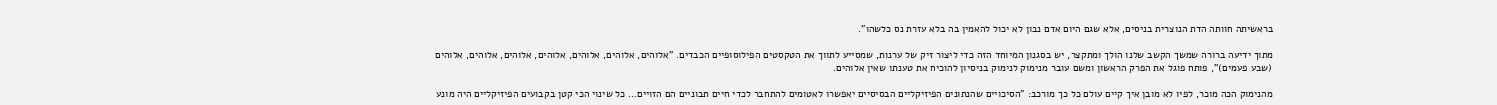בראשיתה חוותה הדת הנוצרית בניסים, אלא שגם היום אדם נבון לא יכול להאמין בה בלא עזרת נס כלשהו".

מתוך ידיעה ברורה שמשך הקשב שלנו הולך ומתקצר, יש בסגנון המיוחד הזה כדי ליצור זיק של ערנות, שמסייע לתווך את הטקסטים הפילוסופיים הכבדים. "אלוהים, אלוהים, אלוהים, אלוהים, אלוהים, אלוהים, אלוהים (שבע פעמים)", פותח פוגל את הפרק הראשון ומשם עובר מנימוק לנימוק בניסיון להוכיח את טענתו שאין אלוהים.

מהנימוק הכה מוכר, לפיו לא מובן איך קיים עולם כל כך מורכב: "הסיכויים שהנתונים הפיזיקליים הבסיסיים יאפשרו לאטומים להתחבר לכדי חיים תבוניים הם הזויים… כל שינוי הכי קטן בקבועים הפיזיקליים היה מונע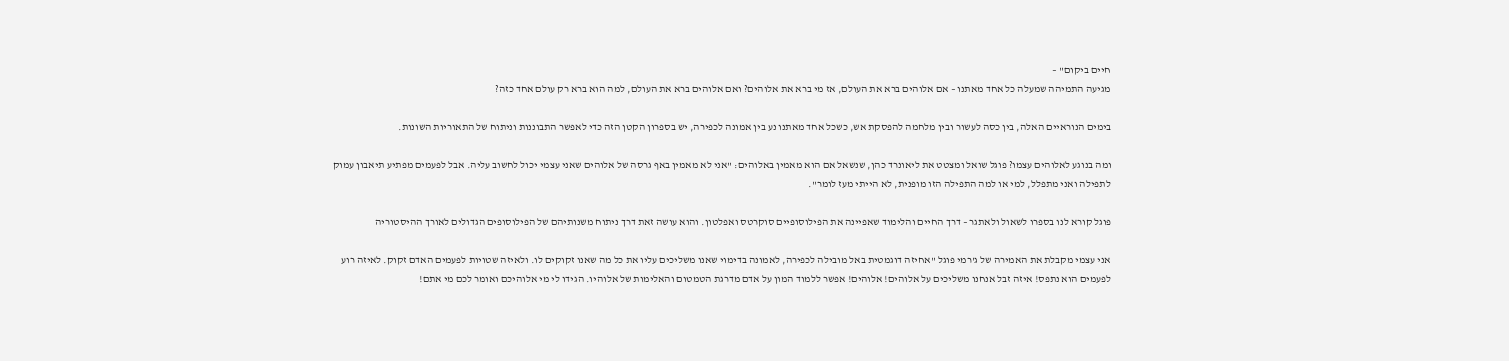חיים ביקום" –
מגיעה התמיהה שמעלה כל אחד מאתנו – אם אלוהים ברא את העולם, אז מי ברא את אלוהים? ואם אלוהים ברא את העולם, למה הוא ברא רק עולם אחד כזה?

בימים הנוראיים האלה, בין כסה לעשור ובין מלחמה להפסקת אש, כשכל אחד מאתנו נע בין אמונה לכפירה, יש בספרון הקטן הזה כדי לאפשר התבוננות וניתוח של התאוריות השונות.

ומה בנוגע לאלוהים עצמו? פוגל שואל ומצטט את ליאונרד כהן, שנשאל אם הוא מאמין באלוהים: "אני לא מאמין באף גרסה של אלוהים שאני עצמי יכול לחשוב עליה. אבל לפעמים מפתיע תיאבון עמוק לתפילה ואני מתפלל, למי או למה התפילה הזו מופנית, לא הייתי מעז לומר".

פוגל קורא לנו בספרו לשאול ולאתגר – דרך החיים והלימוד שאפיינה את הפילוסופיים סוקרטס ואפלטון. והוא עושה זאת דרך ניתוח משנותיהם של הפילוסופים הגדולים לאורך ההיסטוריה

אני עצמי מקבלת את האמירה של ג'רמי פוגל "אחיזה דוגמטית באל מובילה לכפירה, לאמונה בדימוי שאנו משליכים עליו את כל מה שאנו זקוקים לו. ולאיזה שטויות לפעמים האדם זקוק. לאיזה רוע לפעמים הוא נתפס! איזה זבל אנחנו משליכים על אלוהים! אלוהים! אפשר ללמוד המון על אדם מדרגת הטמטום והאלימות של אלוהיו. הגידו לי מי אלוהיכם ואומר לכם מי אתם!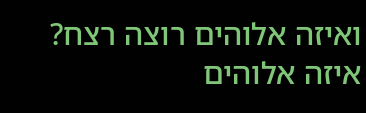ואיזה אלוהים רוצה רצח? איזה אלוהים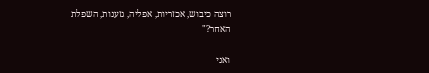רוצה כיבוש, אכזריות, אפליה, גזענות, השפלת האחר?"

ואני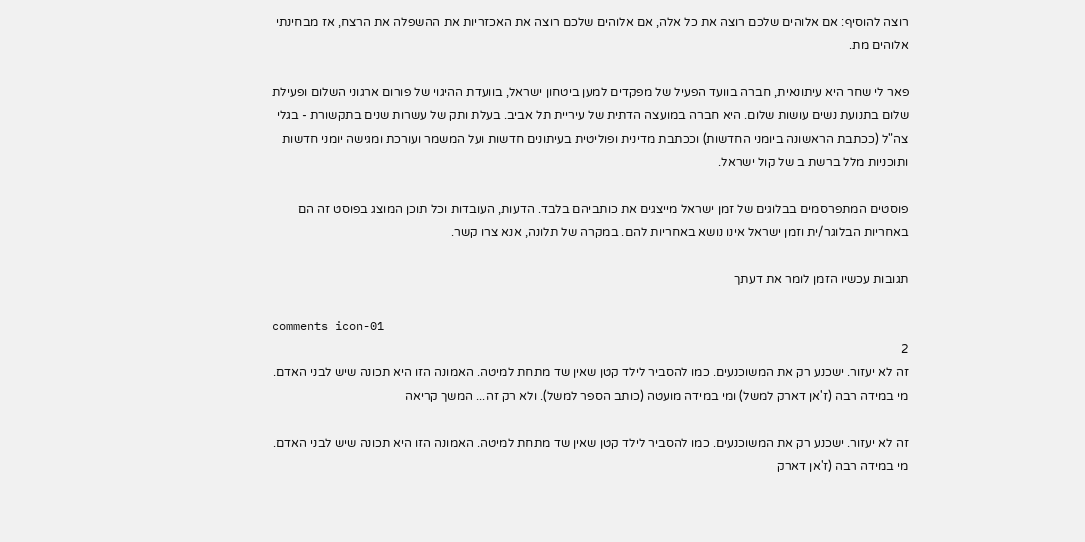רוצה להוסיף: אם אלוהים שלכם רוצה את כל אלה, אם אלוהים שלכם רוצה את האכזריות את ההשפלה את הרצח, אז מבחינתי אלוהים מת.

פאר לי שחר היא עיתונאית, חברה בוועד הפעיל של מפקדים למען ביטחון ישראל, בוועדת ההיגוי של פורום ארגוני השלום ופעילת שלום בתנועת נשים עושות שלום. היא חברה במועצה הדתית של עיריית תל אביב. בעלת ותק של עשרות שנים בתקשורת - בגלי צה"ל (ככתבת הראשונה ביומני החדשות) וככתבת מדינית ופוליטית בעיתונים חדשות ועל המשמר ועורכת ומגישה יומני חדשות ותוכניות מלל ברשת ב של קול ישראל.

פוסטים המתפרסמים בבלוגים של זמן ישראל מייצגים את כותביהם בלבד. הדעות, העובדות וכל תוכן המוצג בפוסט זה הם באחריות הבלוגר/ית וזמן ישראל אינו נושא באחריות להם. במקרה של תלונה, אנא צרו קשר.

תגובות עכשיו הזמן לומר את דעתך

comments icon-01
2
זה לא יעזור. ישכנע רק את המשוכנעים. כמו להסביר לילד קטן שאין שד מתחת למיטה. האמונה הזו היא תכונה שיש לבני האדם. מי במידה רבה (ז'אן דארק למשל) ומי במידה מועטה (כותב הספר למשל). ולא רק זה... המשך קריאה

זה לא יעזור. ישכנע רק את המשוכנעים. כמו להסביר לילד קטן שאין שד מתחת למיטה. האמונה הזו היא תכונה שיש לבני האדם. מי במידה רבה (ז'אן דארק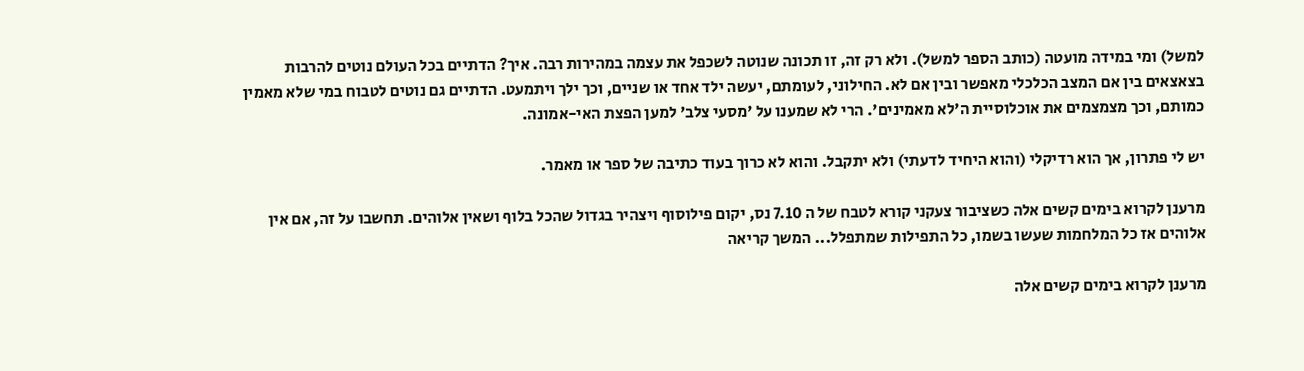למשל) ומי במידה מועטה (כותב הספר למשל). ולא רק זה, זו תכונה שנוטה לשכפל את עצמה במהירות רבה. איך? הדתיים בכל העולם נוטים להרבות בצאצאים בין אם המצב הכלכלי מאפשר ובין אם לא. החילוני, לעומתם, יעשה ילד אחד או שניים, וכך ילך ויתמעט. הדתיים גם נוטים לטבוח במי שלא מאמין כמותם, וכך מצמצמים את אוכלוסיית ה'לא מאמינים'. הרי לא שמענו על 'מסעי צלב' למען הפצת האי-אמונה.

יש לי פתרון, אך הוא רדיקלי (והוא היחיד לדעתי) ולא יתקבל. והוא לא כרוך בעוד כתיבה של ספר או מאמר.

מרענן לקרוא בימים קשים אלה כשציבור צעקני קורא לטבח של ה 7.10 נס, יקום פילוסוף ויצהיר בגדול שהכל בלוף ושאין אלוהים. תחשבו על זה, אם אין אלוהים אז כל המלחמות שעשו בשמו, כל התפילות שמתפלל... המשך קריאה

מרענן לקרוא בימים קשים אלה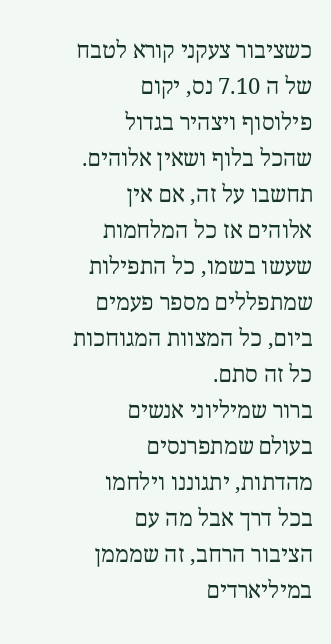כשציבור צעקני קורא לטבח של ה 7.10 נס, יקום פילוסוף ויצהיר בגדול שהכל בלוף ושאין אלוהים.
תחשבו על זה, אם אין אלוהים אז כל המלחמות שעשו בשמו, כל התפילות שמתפללים מספר פעמים ביום, כל המצוות המגוחכות כל זה סתם.
ברור שמיליוני אנשים בעולם שמתפרנסים מהדתות, יתגוננו וילחמו בכל דרך אבל מה עם הציבור הרחב, זה שמממן במיליארדים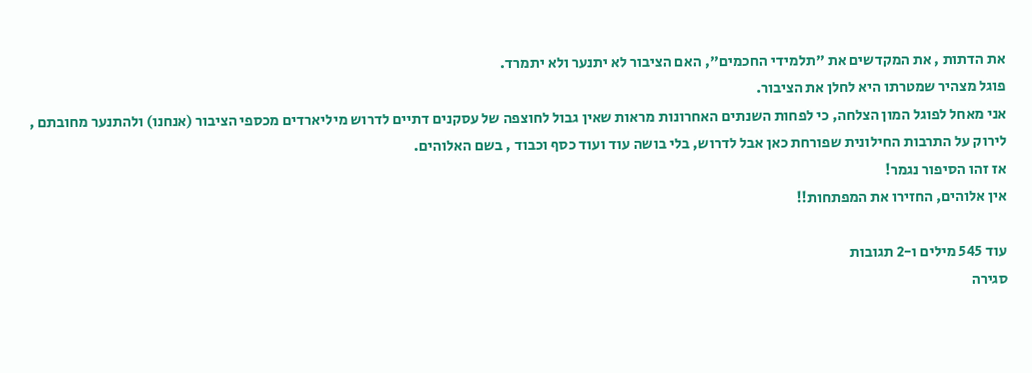את הדתות , את המקדשים את "תלמידי החכמים", האם הציבור לא יתנער ולא יתמרד.
פוגל מצהיר שמטרתו היא לחלן את הציבור.
אני מאחל לפוגל המון הצלחה, כי לפחות השנתים האחרונות מראות שאין גבול לחוצפה של עסקנים דתיים לדרוש מיליארדים מכספי הציבור (אנחנו) ולהתנער מחובתם , לירוק על התרבות החילונית שפורחת כאן אבל לדרוש, בלי בושה עוד ועוד כסף וכבוד , בשם האלוהים.
אז זהו הסיפור נגמר!
אין אלוהים, החזירו את המפתחות!!

עוד 545 מילים ו-2 תגובות
סגירה